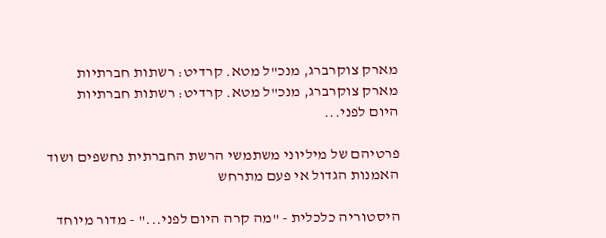מארק צוקרברג, מנכ"ל מטא. קרדיט: רשתות חברתיות
מארק צוקרברג, מנכ"ל מטא. קרדיט: רשתות חברתיות
היום לפני...

פרטיהם של מיליוני משתמשי הרשת החברתית נחשפים ושוד האמנות הגדול אי פעם מתרחש

היסטוריה כלכלית - "מה קרה היום לפני..." - מדור מיוחד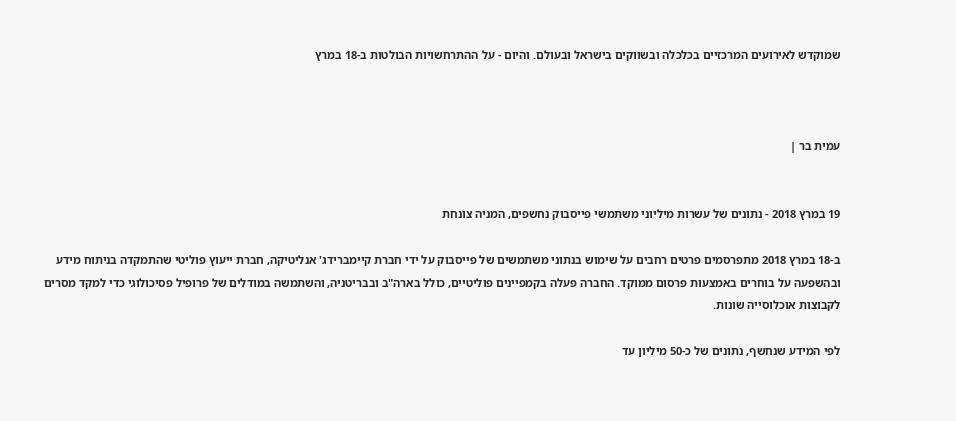שמוקדש לאירועים המרכזיים בכלכלה ובשווקים בישראל ובעולם. והיום - על ההתרחשויות הבולטות ב-18 במרץ



עמית בר |


19 במרץ 2018 - נתונים של עשרות מיליוני משתמשי פייסבוק נחשפים, המניה צונחת

ב-18 במרץ 2018 מתפרסמים פרטים רחבים על שימוש בנתוני משתמשים של פייסבוק על ידי חברת קיימברידג' אנליטיקה, חברת ייעוץ פוליטי שהתמקדה בניתוח מידע ובהשפעה על בוחרים באמצעות פרסום ממוקד. החברה פעלה בקמפיינים פוליטיים, כולל בארה"ב ובבריטניה, והשתמשה במודלים של פרופיל פסיכולוגי כדי למקד מסרים לקבוצות אוכלוסייה שונות.

לפי המידע שנחשף, נתונים של כ-50 מיליון עד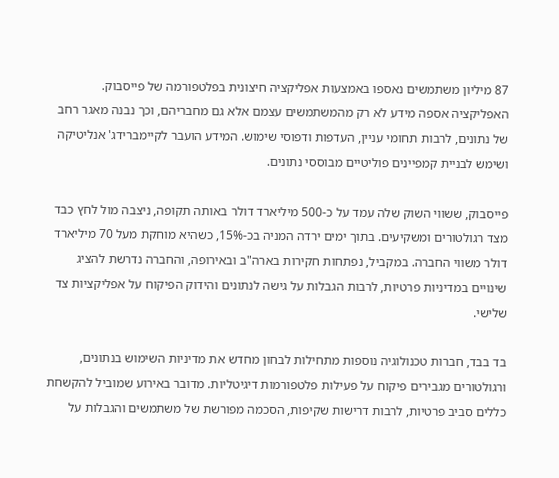87 מיליון משתמשים נאספו באמצעות אפליקציה חיצונית בפלטפורמה של פייסבוק. האפליקציה אספה מידע לא רק מהמשתמשים עצמם אלא גם מחבריהם, וכך נבנה מאגר רחב של נתונים, לרבות תחומי עניין, העדפות ודפוסי שימוש. המידע הועבר לקיימברידג' אנליטיקה ושימש לבניית קמפיינים פוליטיים מבוססי נתונים.

פייסבוק, ששווי השוק שלה עמד על כ-500 מיליארד דולר באותה תקופה, ניצבה מול לחץ כבד מצד רגולטורים ומשקיעים. בתוך ימים ירדה המניה בכ-15%, כשהיא מוחקת מעל 70 מיליארד דולר משווי החברה. במקביל, נפתחות חקירות בארה"ב ובאירופה, והחברה נדרשת להציג שינויים במדיניות פרטיות, לרבות הגבלות על גישה לנתונים והידוק הפיקוח על אפליקציות צד שלישי.

בד בבד, חברות טכנולוגיה נוספות מתחילות לבחון מחדש את מדיניות השימוש בנתונים, ורגולטורים מגבירים פיקוח על פעילות פלטפורמות דיגיטליות. מדובר באירוע שמוביל להקשחת כללים סביב פרטיות, לרבות דרישות שקיפות, הסכמה מפורשת של משתמשים והגבלות על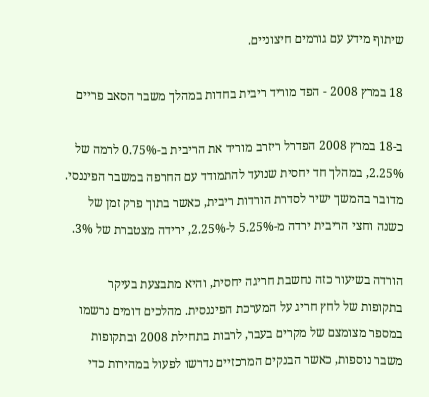שיתוף מידע עם גורמים חיצוניים.

18 במרץ 2008 - הפד מוריד ריבית בחדות במהלך משבר הסאב פריים

ב-18 במרץ 2008 הפדרל ריזרב מוריד את הריבית ב-0.75% לרמה של 2.25%, במהלך חד יחסית שנועד להתמודד עם החרפה במשבר הפיננסי. מדובר בהמשך ישיר לסדרת הורדות ריבית, כאשר בתוך פרק זמן של כשנה וחצי הריבית ירדה מ-5.25% ל-2.25%, ירידה מצטברת של 3%.

הורדה בשיעור כזה נחשבת חריגה יחסית, והיא מתבצעת בעיקר בתקופות של לחץ חריג על המערכת הפיננסית. מהלכים דומים נרשמו במספר מצומצם של מקרים בעבר, לרבות בתחילת 2008 ובתקופות משבר נוספות, כאשר הבנקים המרכזיים נדרשו לפעול במהירות כדי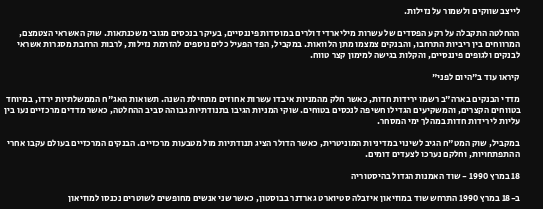לייצב שווקים ולשמור על נזילות.

ההחלטה התקבלה על רקע הפסדים של עשרות מיליארדי דולרים במוסדות פיננסיים, בעיקר בנכסים מגובי משכנתאות. שוק האשראי הצטמצם, המרווחים בין ריביות התרחבו, והבנקים צמצמו מתן הלוואות. במקביל, הפד הפעיל כלים נוספים להזרמת נזילות, לרבות הרחבת מסגרות אשראי לבנקים ולגופים פיננסיים, והקלות בגישה למימון קצר טווח.

קיראו עוד ב"היום לפני"

מדדי הבנקים בארה"ב רשמו ירידות חדות, כאשר חלק מהמניות איבדו עשרות אחוזים מתחילת השנה. תשואות האג"ח הממשלתיות ירדו, במיוחד בטווחים הקצרים, והמשקיעים הגדילו חשיפה לנכסים בטוחים. שוקי המניות הגיבו בתנודתיות גבוהה סביב ההחלטה, כאשר מדדים מרכזיים נעו בין עליות לירידות חדות במהלך ימי המסחר.

במקביל, שוק המט"ח הגיב לשינוי במדיניות המוניטרית, כאשר הדולר הציג תנודתיות מול מטבעות מרכזיים. הבנקים המרכזיים בעולם עקבו אחרי ההתפתחויות, וחלקם נערכו לצעדים דומים.

18 במרץ 1990 - שוד האמנות הגדול בהיסטוריה

ב-18 במרץ 1990 התרחש שוד במוזיאון איזבלה סטיוארט גארדנר בבוסטון, כאשר שני אנשים מחופשים לשוטרים נכנסו למוזיאון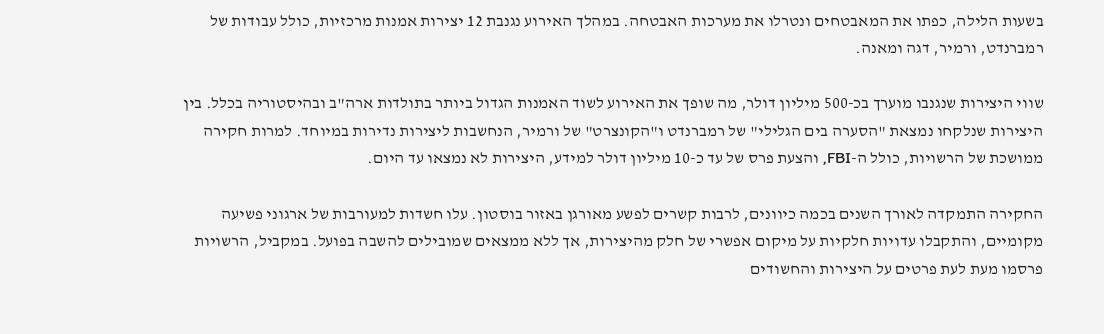בשעות הלילה, כפתו את המאבטחים ונטרלו את מערכות האבטחה. במהלך האירוע נגנבת 12 יצירות אמנות מרכזיות, כולל עבודות של רמברנדט, ורמיר, דגה ומאנה.

שווי היצירות שנגנבו מוערך בכ-500 מיליון דולר, מה שופך את האירוע לשוד האמנות הגדול ביותר בתולדות ארה"ב ובהיסטוריה בכלל. בין היצירות שנלקחו נמצאת "הסערה בים הגלילי" של רמברנדט ו"הקונצרט" של ורמיר, הנחשבות ליצירות נדירות במיוחד. למרות חקירה ממושכת של הרשויות, כולל ה-FBI, והצעת פרס של עד כ-10 מיליון דולר למידע, היצירות לא נמצאו עד היום.

החקירה התמקדה לאורך השנים בכמה כיוונים, לרבות קשרים לפשע מאורגן באזור בוסטון. עלו חשדות למעורבות של ארגוני פשיעה מקומיים, והתקבלו עדויות חלקיות על מיקום אפשרי של חלק מהיצירות, אך ללא ממצאים שמובילים להשבה בפועל. במקביל, הרשויות פרסמו מעת לעת פרטים על היצירות והחשודים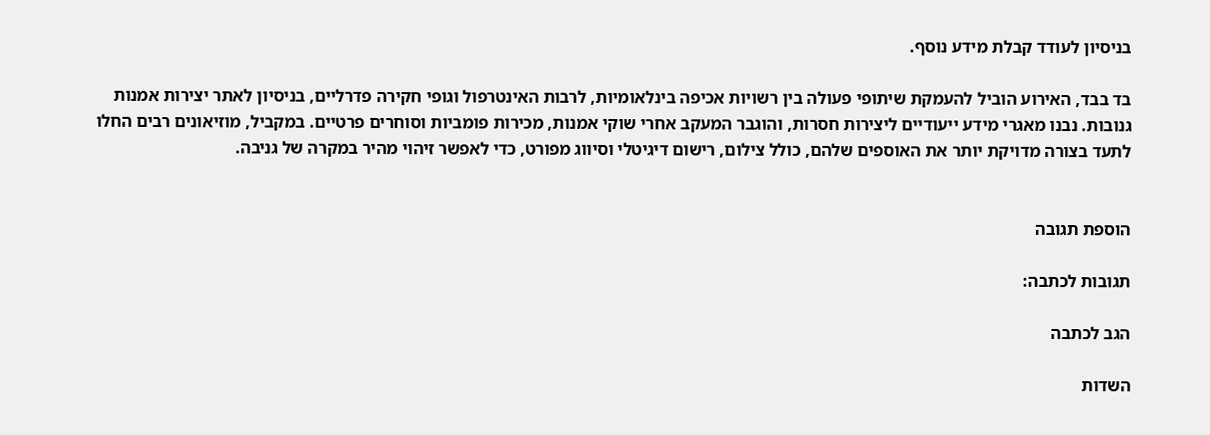בניסיון לעודד קבלת מידע נוסף.

בד בבד, האירוע הוביל להעמקת שיתופי פעולה בין רשויות אכיפה בינלאומיות, לרבות האינטרפול וגופי חקירה פדרליים, בניסיון לאתר יצירות אמנות גנובות. נבנו מאגרי מידע ייעודיים ליצירות חסרות, והוגבר המעקב אחרי שוקי אמנות, מכירות פומביות וסוחרים פרטיים. במקביל, מוזיאונים רבים החלו לתעד בצורה מדויקת יותר את האוספים שלהם, כולל צילום, רישום דיגיטלי וסיווג מפורט, כדי לאפשר זיהוי מהיר במקרה של גניבה.


הוספת תגובה

תגובות לכתבה:

הגב לכתבה

השדות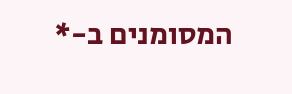המסומנים ב-*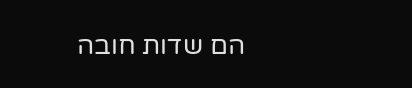הם שדות חובה